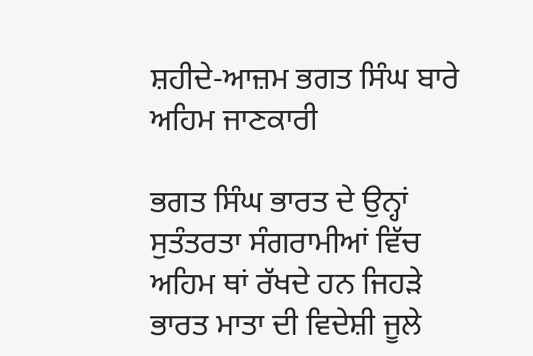ਸ਼ਹੀਦੇ-ਆਜ਼ਮ ਭਗਤ ਸਿੰਘ ਬਾਰੇ ਅਹਿਮ ਜਾਣਕਾਰੀ

ਭਗਤ ਸਿੰਘ ਭਾਰਤ ਦੇ ਉਨ੍ਹਾਂ ਸੁਤੰਤਰਤਾ ਸੰਗਰਾਮੀਆਂ ਵਿੱਚ ਅਹਿਮ ਥਾਂ ਰੱਖਦੇ ਹਨ ਜਿਹੜੇ ਭਾਰਤ ਮਾਤਾ ਦੀ ਵਿਦੇਸ਼ੀ ਜੂਲੇ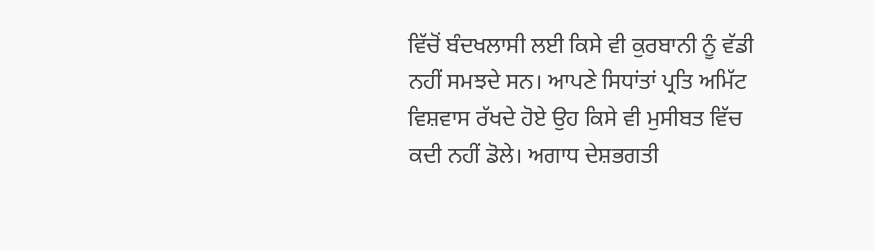ਵਿੱਚੋਂ ਬੰਦਖਲਾਸੀ ਲਈ ਕਿਸੇ ਵੀ ਕੁਰਬਾਨੀ ਨੂੰ ਵੱਡੀ ਨਹੀਂ ਸਮਝਦੇ ਸਨ। ਆਪਣੇ ਸਿਧਾਂਤਾਂ ਪ੍ਰਤਿ ਅਮਿੱਟ ਵਿਸ਼ਵਾਸ ਰੱਖਦੇ ਹੋਏ ਉਹ ਕਿਸੇ ਵੀ ਮੁਸੀਬਤ ਵਿੱਚ ਕਦੀ ਨਹੀਂ ਡੋਲੇ। ਅਗਾਧ ਦੇਸ਼ਭਗਤੀ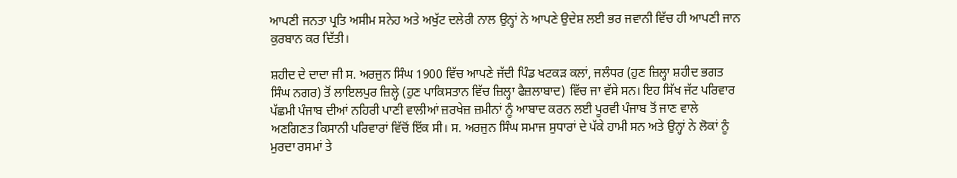ਆਪਣੀ ਜਨਤਾ ਪ੍ਰਤਿ ਅਸੀਮ ਸਨੇਹ ਅਤੇ ਅਖੁੱਟ ਦਲੇਰੀ ਨਾਲ ਉਨ੍ਹਾਂ ਨੇ ਆਪਣੇ ਉਦੇਸ਼ ਲਈ ਭਰ ਜਵਾਨੀ ਵਿੱਚ ਹੀ ਆਪਣੀ ਜਾਨ ਕੁਰਬਾਨ ਕਰ ਦਿੱਤੀ।

ਸ਼ਹੀਦ ਦੇ ਦਾਦਾ ਜੀ ਸ. ਅਰਜੁਨ ਸਿੰਘ 1900 ਵਿੱਚ ਆਪਣੇ ਜੱਦੀ ਪਿੰਡ ਖਟਕੜ ਕਲਾਂ, ਜਲੰਧਰ (ਹੁਣ ਜ਼ਿਲ੍ਹਾ ਸ਼ਹੀਦ ਭਗਤ ਸਿੰਘ ਨਗਰ) ਤੋਂ ਲਾਇਲਪੁਰ ਜ਼ਿਲ੍ਹੇ (ਹੁਣ ਪਾਕਿਸਤਾਨ ਵਿੱਚ ਜ਼ਿਲ੍ਹਾ ਫੈਜ਼ਲਾਬਾਦ) ਵਿੱਚ ਜਾ ਵੱਸੇ ਸਨ। ਇਹ ਸਿੱਖ ਜੱਟ ਪਰਿਵਾਰ ਪੱਛਮੀ ਪੰਜਾਬ ਦੀਆਂ ਨਹਿਰੀ ਪਾਣੀ ਵਾਲੀਆਂ ਜ਼ਰਖੇਜ਼ ਜ਼ਮੀਨਾਂ ਨੂੰ ਆਬਾਦ ਕਰਨ ਲਈ ਪੂਰਵੀ ਪੰਜਾਬ ਤੋਂ ਜਾਣ ਵਾਲੇ ਅਣਗਿਣਤ ਕਿਸਾਨੀ ਪਰਿਵਾਰਾਂ ਵਿੱਚੋਂ ਇੱਕ ਸੀ। ਸ. ਅਰਜੁਨ ਸਿੰਘ ਸਮਾਜ ਸੁਧਾਰਾਂ ਦੇ ਪੱਕੇ ਹਾਮੀ ਸਨ ਅਤੇ ਉਨ੍ਹਾਂ ਨੇ ਲੋਕਾਂ ਨੂੰ ਮੁਰਦਾ ਰਸਮਾਂ ਤੇ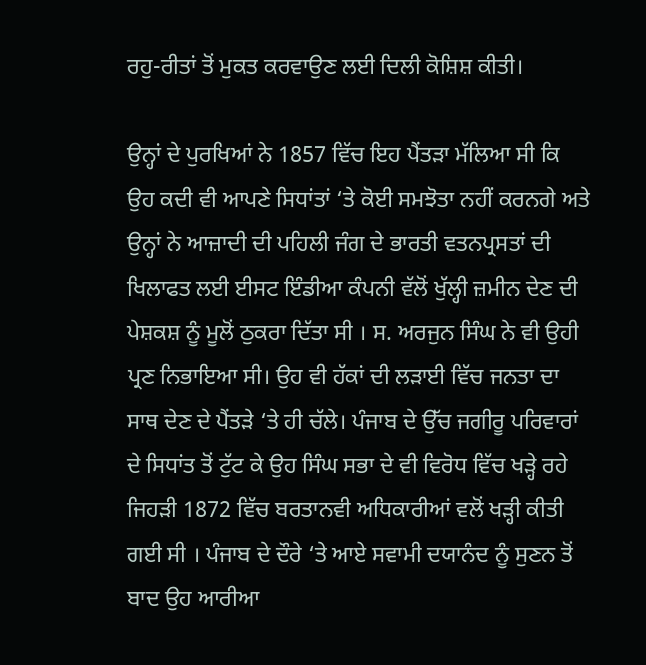ਰਹੁ-ਰੀਤਾਂ ਤੋਂ ਮੁਕਤ ਕਰਵਾਉਣ ਲਈ ਦਿਲੀ ਕੋਸ਼ਿਸ਼ ਕੀਤੀ।

ਉਨ੍ਹਾਂ ਦੇ ਪੁਰਖਿਆਂ ਨੇ 1857 ਵਿੱਚ ਇਹ ਪੈਂਤੜਾ ਮੱਲਿਆ ਸੀ ਕਿ ਉਹ ਕਦੀ ਵੀ ਆਪਣੇ ਸਿਧਾਂਤਾਂ ‘ਤੇ ਕੋਈ ਸਮਝੋਤਾ ਨਹੀਂ ਕਰਨਗੇ ਅਤੇ ਉਨ੍ਹਾਂ ਨੇ ਆਜ਼ਾਦੀ ਦੀ ਪਹਿਲੀ ਜੰਗ ਦੇ ਭਾਰਤੀ ਵਤਨਪ੍ਰਸਤਾਂ ਦੀ ਖਿਲਾਫਤ ਲਈ ਈਸਟ ਇੰਡੀਆ ਕੰਪਨੀ ਵੱਲੋਂ ਖੁੱਲ੍ਹੀ ਜ਼ਮੀਨ ਦੇਣ ਦੀ ਪੇਸ਼ਕਸ਼ ਨੂੰ ਮੂਲੋਂ ਠੁਕਰਾ ਦਿੱਤਾ ਸੀ । ਸ. ਅਰਜੁਨ ਸਿੰਘ ਨੇ ਵੀ ਉਹੀ ਪ੍ਰਣ ਨਿਭਾਇਆ ਸੀ। ਉਹ ਵੀ ਹੱਕਾਂ ਦੀ ਲੜਾਈ ਵਿੱਚ ਜਨਤਾ ਦਾ ਸਾਥ ਦੇਣ ਦੇ ਪੈਂਤੜੇ ‘ਤੇ ਹੀ ਚੱਲੇ। ਪੰਜਾਬ ਦੇ ਉੱਚ ਜਗੀਰੂ ਪਰਿਵਾਰਾਂ ਦੇ ਸਿਧਾਂਤ ਤੋਂ ਟੁੱਟ ਕੇ ਉਹ ਸਿੰਘ ਸਭਾ ਦੇ ਵੀ ਵਿਰੋਧ ਵਿੱਚ ਖੜ੍ਹੇ ਰਹੇ ਜਿਹੜੀ 1872 ਵਿੱਚ ਬਰਤਾਨਵੀ ਅਧਿਕਾਰੀਆਂ ਵਲੋਂ ਖੜ੍ਹੀ ਕੀਤੀ ਗਈ ਸੀ । ਪੰਜਾਬ ਦੇ ਦੌਰੇ ‘ਤੇ ਆਏ ਸਵਾਮੀ ਦਯਾਨੰਦ ਨੂੰ ਸੁਣਨ ਤੋਂ ਬਾਦ ਉਹ ਆਰੀਆ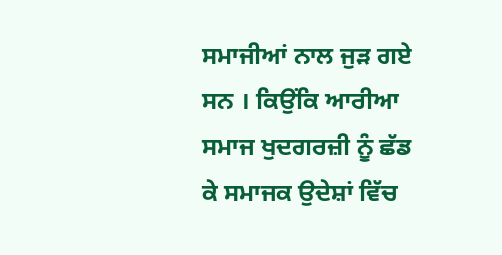ਸਮਾਜੀਆਂ ਨਾਲ ਜੁੜ ਗਏ ਸਨ । ਕਿਉਂਕਿ ਆਰੀਆ ਸਮਾਜ ਖੁਦਗਰਜ਼ੀ ਨੂੰ ਛੱਡ ਕੇ ਸਮਾਜਕ ਉਦੇਸ਼ਾਂ ਵਿੱਚ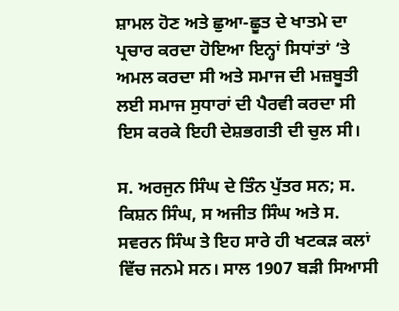ਸ਼ਾਮਲ ਹੋਣ ਅਤੇ ਛੁਆ-ਛੂਤ ਦੇ ਖਾਤਮੇ ਦਾ ਪ੍ਰਚਾਰ ਕਰਦਾ ਹੋਇਆ ਇਨ੍ਹਾਂ ਸਿਧਾਂਤਾਂ ‘ਤੇ ਅਮਲ ਕਰਦਾ ਸੀ ਅਤੇ ਸਮਾਜ ਦੀ ਮਜ਼ਬੂਤੀ ਲਈ ਸਮਾਜ ਸੁਧਾਰਾਂ ਦੀ ਪੈਰਵੀ ਕਰਦਾ ਸੀ ਇਸ ਕਰਕੇ ਇਹੀ ਦੇਸ਼ਭਗਤੀ ਦੀ ਚੁਲ ਸੀ।

ਸ. ਅਰਜੁਨ ਸਿੰਘ ਦੇ ਤਿੰਨ ਪੁੱਤਰ ਸਨ; ਸ. ਕਿਸ਼ਨ ਸਿੰਘ, ਸ ਅਜੀਤ ਸਿੰਘ ਅਤੇ ਸ. ਸਵਰਨ ਸਿੰਘ ਤੇ ਇਹ ਸਾਰੇ ਹੀ ਖਟਕੜ ਕਲਾਂ ਵਿੱਚ ਜਨਮੇ ਸਨ। ਸਾਲ 1907 ਬੜੀ ਸਿਆਸੀ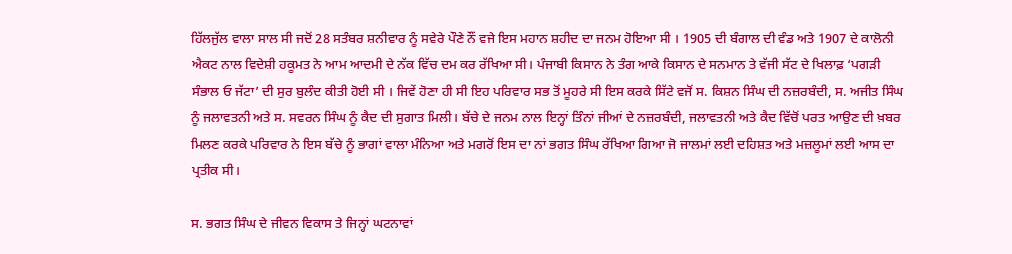ਹਿੱਲਜੁੱਲ ਵਾਲਾ ਸਾਲ ਸੀ ਜਦੋਂ 28 ਸਤੰਬਰ ਸ਼ਨੀਵਾਰ ਨੂੰ ਸਵੇਰੇ ਪੌਣੇ ਨੌਂ ਵਜੇ ਇਸ ਮਹਾਨ ਸ਼ਹੀਦ ਦਾ ਜਨਮ ਹੋਇਆ ਸੀ । 1905 ਦੀ ਬੰਗਾਲ ਦੀ ਵੰਡ ਅਤੇ 1907 ਦੇ ਕਾਲੋਨੀ ਐਕਟ ਨਾਲ ਵਿਦੇਸ਼ੀ ਹਕੂਮਤ ਨੇ ਆਮ ਆਦਮੀ ਦੇ ਨੱਕ ਵਿੱਚ ਦਮ ਕਰ ਰੱਖਿਆ ਸੀ। ਪੰਜਾਬੀ ਕਿਸਾਨ ਨੇ ਤੰਗ ਆਕੇ ਕਿਸਾਨ ਦੇ ਸਨਮਾਨ ਤੇ ਵੱਜੀ ਸੱਟ ਦੇ ਖਿਲਾਫ਼ ‘ਪਗੜੀ ਸੰਭਾਲ ਓ ਜੱਟਾ’ ਦੀ ਸੁਰ ਬੁਲੰਦ ਕੀਤੀ ਹੋਈ ਸੀ । ਜਿਵੇਂ ਹੋਣਾ ਹੀ ਸੀ ਇਹ ਪਰਿਵਾਰ ਸਭ ਤੋਂ ਮੂਹਰੇ ਸੀ ਇਸ ਕਰਕੇ ਸਿੱਟੇ ਵਜੋਂ ਸ. ਕਿਸ਼ਨ ਸਿੰਘ ਦੀ ਨਜ਼ਰਬੰਦੀ, ਸ. ਅਜੀਤ ਸਿੰਘ ਨੂੰ ਜਲਾਵਤਨੀ ਅਤੇ ਸ. ਸਵਰਨ ਸਿੰਘ ਨੂੰ ਕੈਦ ਦੀ ਸੁਗਾਤ ਮਿਲੀ। ਬੱਚੇ ਦੇ ਜਨਮ ਨਾਲ ਇਨ੍ਹਾਂ ਤਿੰਨਾਂ ਜੀਆਂ ਦੇ ਨਜ਼ਰਬੰਦੀ, ਜਲਾਵਤਨੀ ਅਤੇ ਕੈਦ ਵਿੱਚੋਂ ਪਰਤ ਆਉਣ ਦੀ ਖ਼ਬਰ ਮਿਲਣ ਕਰਕੇ ਪਰਿਵਾਰ ਨੇ ਇਸ ਬੱਚੇ ਨੂੰ ਭਾਗਾਂ ਵਾਲਾ ਮੰਨਿਆ ਅਤੇ ਮਗਰੋਂ ਇਸ ਦਾ ਨਾਂ ਭਗਤ ਸਿੰਘ ਰੱਖਿਆ ਗਿਆ ਜੋ ਜਾਲਮਾਂ ਲਈ ਦਹਿਸ਼ਤ ਅਤੇ ਮਜ਼ਲੂਮਾਂ ਲਈ ਆਸ ਦਾ ਪ੍ਰਤੀਕ ਸੀ।

ਸ. ਭਗਤ ਸਿੰਘ ਦੇ ਜੀਵਨ ਵਿਕਾਸ ਤੇ ਜਿਨ੍ਹਾਂ ਘਟਨਾਵਾਂ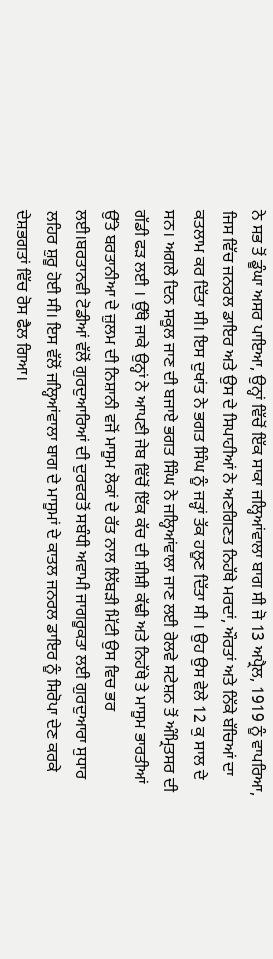ਨੇ ਸਭ ਤੋਂ ਡੂੰਘਾ ਅਸਰ ਪਾਇਆ, ਉਨ੍ਹਾਂ ਵਿੱਚੋਂ ਇੱਕ ਸਾਕਾ ਜਲ੍ਹਿਆਂਵਾਲਾ ਬਾਗ ਸੀ ਜੋ 13 ਅਪ੍ਰੈਲ, 1919 ਨੂੰ ਵਾਪਰਿਆ, ਜਿਸ ਵਿੱਚ ਜਨਰਲ ਡਾਇਰ ਅਤੇ ਉਸ ਦੇ ਸਿਪਾਹੀਆਂ ਨੇ ਅਣਗਿਣਤ ਨਿਹੱਥੇ ਮਰਦਾਂ, ਔਰਤਾਂ ਅਤੇ ਨਿੱਕੇ ਬੱਚਿਆਂ ਦਾ ਕਤਲਾਮ ਕਰ ਦਿੱਤਾ ਸੀ। ਇਸ ਦੁਖਾਂਤ ਨੇ ਭਗਤ ਸਿੰਘ ਨੂੰ ਜੜ੍ਹਾਂ ਤੱਕ ਹਲੂਣ ਦਿੱਤਾ ਸੀ । ਉਹ ਉਸ ਵੇਲੇ 12 ਕੁ ਸਾਲ ਦੇ ਸਨ। ਅਗਲੇ ਦਿਨ ਸਕੂਲ ਜਾਣ ਦੀ ਬਜਾਏ ਭਗਤ ਸਿੰਘ ਨੇ ਜਲ੍ਹਿਆਂਵਾਲਾ ਜਾਣ ਲਈ ਰੇਲਵੇ ਸਟੇਸ਼ਨ ਤੋਂ ਅੰਮ੍ਰਿਤਸਰ ਦੀ ਗੱਡੀ ਫੜ ਲਈ । ਉੱਥੇ ਜਾਕੇ ਉਨ੍ਹਾਂ ਨੇ ਆਪਣੀ ਜੇਬ ਵਿੱਚੋਂ ਇੱਕ ਕੱਚ ਦੀ ਸ਼ੀਸ਼ੀ ਕੱਢੀ ਅਤੇ ਨਿਹੱਥੇ ਤੇ ਮਾਸੂਮ ਭਾਰਤੀਆਂ ਉੱਤੇ ਬਰਤਾਨੀਆ ਦੇ ਜ਼ੁਲਮ ਦੀ ਨਿਸ਼ਾਨੀ ਵਜੋਂ ਮਾਸੂਮ ਲੋਕਾਂ ਦੇ ਰੱਤ ਨਾਲ ਲਿੱਬੜੀ ਮਿੱਟੀ ਉਸ ਵਿਚ ਭਰ ਲਈ।ਬਰਤਾਨਵੀ ਟੋਡੀਆਂ ਵੱਲੋਂ ਗੁਰਦੁਆਰਿਆਂ ਦੀ ਦੁਰਵਰਤੋਂ ਸਬੰਧੀ ਅਵਾਮੀ ਜਾਗਰੂਕਤਾ ਲਈ ਗੁਰਦੁਆਰਾ ਸੁਧਾਰ ਲਹਿਰ ਸ਼ੁਰੂ ਹੋਈ ਸੀ। ਇਸ ਵੱਲੋਂ ਜਲ੍ਹਿਆਂਵਾਲਾ ਬਾਗ ਦੇ ਮਾਸੂਮਾਂ ਦੇ ਕਾਤਲ ਜਨਰਲ ਡਾਇਰ ਨੂੰ ਸਿਰੋਪਾ ਦੇਣ ਕਰਕੇ ਦੇਸ਼ਭਗਤਾਂ ਵਿੱਚ ਰੋਸ ਫੈਲ ਗਿਆ।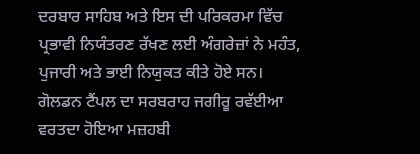ਦਰਬਾਰ ਸਾਹਿਬ ਅਤੇ ਇਸ ਦੀ ਪਰਿਕਰਮਾ ਵਿੱਚ ਪ੍ਰਭਾਵੀ ਨਿਯੰਤਰਣ ਰੱਖਣ ਲਈ ਅੰਗਰੇਜ਼ਾਂ ਨੇ ਮਹੰਤ, ਪੁਜਾਰੀ ਅਤੇ ਭਾਈ ਨਿਯੁਕਤ ਕੀਤੇ ਹੋਏ ਸਨ। ਗੋਲਡਨ ਟੈਂਪਲ ਦਾ ਸਰਬਰਾਹ ਜਗੀਰੂ ਰਵੱਈਆ ਵਰਤਦਾ ਹੋਇਆ ਮਜ਼ਹਬੀ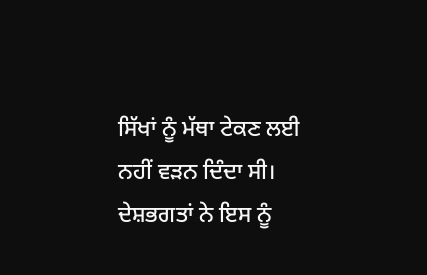ਸਿੱਖਾਂ ਨੂੰ ਮੱਥਾ ਟੇਕਣ ਲਈ ਨਹੀਂ ਵੜਨ ਦਿੰਦਾ ਸੀ। ਦੇਸ਼ਭਗਤਾਂ ਨੇ ਇਸ ਨੂੰ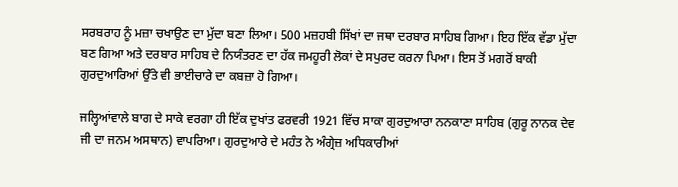ਸਰਬਰਾਹ ਨੂੰ ਮਜ਼ਾ ਚਖਾਉਣ ਦਾ ਮੁੱਦਾ ਬਣਾ ਲਿਆ। 500 ਮਜ਼ਹਬੀ ਸਿੱਖਾਂ ਦਾ ਜਥਾ ਦਰਬਾਰ ਸਾਹਿਬ ਗਿਆ। ਇਹ ਇੱਕ ਵੱਡਾ ਮੁੱਦਾ ਬਣ ਗਿਆ ਅਤੇ ਦਰਬਾਰ ਸਾਹਿਬ ਦੇ ਨਿਯੰਤਰਣ ਦਾ ਹੱਕ ਜਮਹੂਰੀ ਲੋਕਾਂ ਦੇ ਸਪੁਰਦ ਕਰਨਾ ਪਿਆ। ਇਸ ਤੋਂ ਮਗਰੋਂ ਬਾਕੀ ਗੁਰਦੁਆਰਿਆਂ ਉੱਤੇ ਵੀ ਭਾਈਚਾਰੇ ਦਾ ਕਬਜ਼ਾ ਹੋ ਗਿਆ।

ਜਲ੍ਹਿਆਂਵਾਲੇ ਬਾਗ ਦੇ ਸਾਕੇ ਵਰਗਾ ਹੀ ਇੱਕ ਦੁਖਾਂਤ ਫਰਵਰੀ 1921 ਵਿੱਚ ਸਾਕਾ ਗੁਰਦੁਆਰਾ ਨਨਕਾਣਾ ਸਾਹਿਬ (ਗੁਰੂ ਨਾਨਕ ਦੇਵ ਜੀ ਦਾ ਜਨਮ ਅਸਥਾਨ) ਵਾਪਰਿਆ। ਗੁਰਦੁਆਰੇ ਦੇ ਮਹੰਤ ਨੇ ਅੰਗ੍ਰੇਜ਼ ਅਧਿਕਾਰੀਆਂ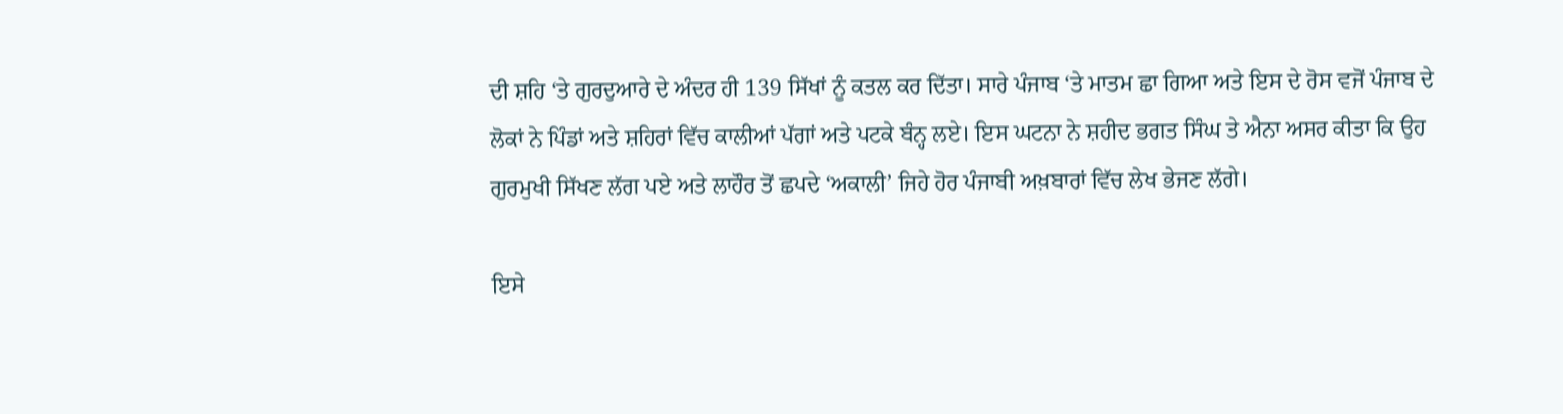ਦੀ ਸ਼ਹਿ ‘ਤੇ ਗੁਰਦੁਆਰੇ ਦੇ ਅੰਦਰ ਹੀ 139 ਸਿੱਖਾਂ ਨੂੰ ਕਤਲ ਕਰ ਦਿੱਤਾ। ਸਾਰੇ ਪੰਜਾਬ ‘ਤੇ ਮਾਤਮ ਛਾ ਗਿਆ ਅਤੇ ਇਸ ਦੇ ਰੋਸ ਵਜੋਂ ਪੰਜਾਬ ਦੇ ਲੋਕਾਂ ਨੇ ਪਿੰਡਾਂ ਅਤੇ ਸ਼ਹਿਰਾਂ ਵਿੱਚ ਕਾਲੀਆਂ ਪੱਗਾਂ ਅਤੇ ਪਟਕੇ ਬੰਨ੍ਹ ਲਏ। ਇਸ ਘਟਨਾ ਨੇ ਸ਼ਹੀਦ ਭਗਤ ਸਿੰਘ ਤੇ ਐਨਾ ਅਸਰ ਕੀਤਾ ਕਿ ਉਹ ਗੁਰਮੁਖੀ ਸਿੱਖਣ ਲੱਗ ਪਏ ਅਤੇ ਲਾਹੌਰ ਤੋਂ ਛਪਦੇ ‘ਅਕਾਲੀ’ ਜਿਹੇ ਹੋਰ ਪੰਜਾਬੀ ਅਖ਼ਬਾਰਾਂ ਵਿੱਚ ਲੇਖ ਭੇਜਣ ਲੱਗੇ।

ਇਸੇ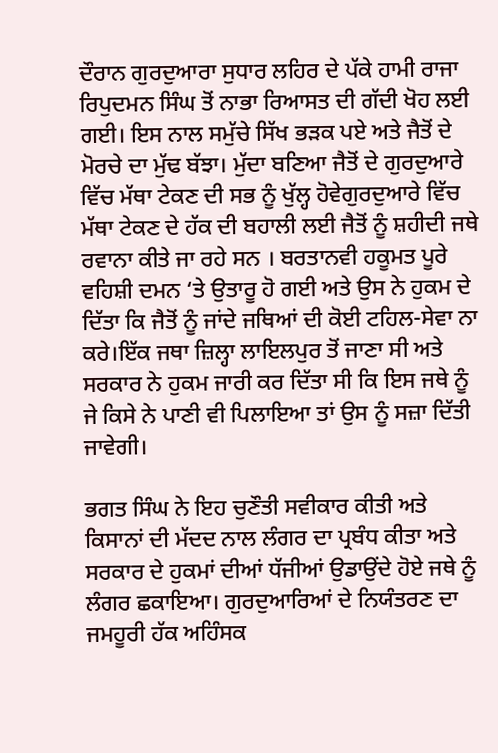ਦੌਰਾਨ ਗੁਰਦੁਆਰਾ ਸੁਧਾਰ ਲਹਿਰ ਦੇ ਪੱਕੇ ਹਾਮੀ ਰਾਜਾ ਰਿਪੁਦਮਨ ਸਿੰਘ ਤੋਂ ਨਾਭਾ ਰਿਆਸਤ ਦੀ ਗੱਦੀ ਖੋਹ ਲਈ ਗਈ। ਇਸ ਨਾਲ ਸਮੁੱਚੇ ਸਿੱਖ ਭੜਕ ਪਏ ਅਤੇ ਜੈਤੋਂ ਦੇ ਮੋਰਚੇ ਦਾ ਮੁੱਢ ਬੱਝਾ। ਮੁੱਦਾ ਬਣਿਆ ਜੈਤੋਂ ਦੇ ਗੁਰਦੁਆਰੇ ਵਿੱਚ ਮੱਥਾ ਟੇਕਣ ਦੀ ਸਭ ਨੂੰ ਖੁੱਲ੍ਹ ਹੋਵੇਗੁਰਦੁਆਰੇ ਵਿੱਚ ਮੱਥਾ ਟੇਕਣ ਦੇ ਹੱਕ ਦੀ ਬਹਾਲੀ ਲਈ ਜੈਤੋਂ ਨੂੰ ਸ਼ਹੀਦੀ ਜਥੇ ਰਵਾਨਾ ਕੀਤੇ ਜਾ ਰਹੇ ਸਨ । ਬਰਤਾਨਵੀ ਹਕੂਮਤ ਪੂਰੇ ਵਹਿਸ਼ੀ ਦਮਨ ‘ਤੇ ਉਤਾਰੂ ਹੋ ਗਈ ਅਤੇ ਉਸ ਨੇ ਹੁਕਮ ਦੇ ਦਿੱਤਾ ਕਿ ਜੈਤੋਂ ਨੂੰ ਜਾਂਦੇ ਜਥਿਆਂ ਦੀ ਕੋਈ ਟਹਿਲ-ਸੇਵਾ ਨਾ ਕਰੇ।ਇੱਕ ਜਥਾ ਜ਼ਿਲ੍ਹਾ ਲਾਇਲਪੁਰ ਤੋਂ ਜਾਣਾ ਸੀ ਅਤੇ ਸਰਕਾਰ ਨੇ ਹੁਕਮ ਜਾਰੀ ਕਰ ਦਿੱਤਾ ਸੀ ਕਿ ਇਸ ਜਥੇ ਨੂੰ ਜੇ ਕਿਸੇ ਨੇ ਪਾਣੀ ਵੀ ਪਿਲਾਇਆ ਤਾਂ ਉਸ ਨੂੰ ਸਜ਼ਾ ਦਿੱਤੀ ਜਾਵੇਗੀ।

ਭਗਤ ਸਿੰਘ ਨੇ ਇਹ ਚੁਣੌਤੀ ਸਵੀਕਾਰ ਕੀਤੀ ਅਤੇ ਕਿਸਾਨਾਂ ਦੀ ਮੱਦਦ ਨਾਲ ਲੰਗਰ ਦਾ ਪ੍ਰਬੰਧ ਕੀਤਾ ਅਤੇ ਸਰਕਾਰ ਦੇ ਹੁਕਮਾਂ ਦੀਆਂ ਧੱਜੀਆਂ ਉਡਾਉਂਦੇ ਹੋਏ ਜਥੇ ਨੂੰ ਲੰਗਰ ਛਕਾਇਆ। ਗੁਰਦੁਆਰਿਆਂ ਦੇ ਨਿਯੰਤਰਣ ਦਾ ਜਮਹੂਰੀ ਹੱਕ ਅਹਿੰਸਕ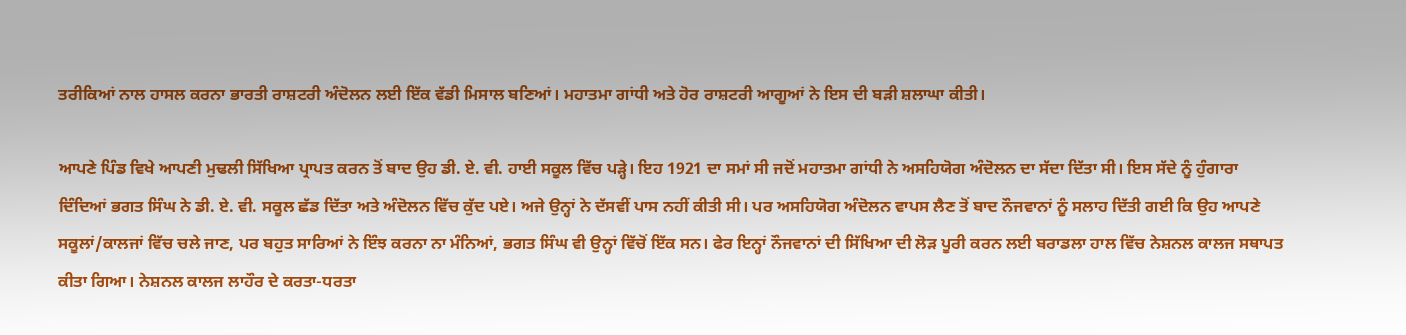ਤਰੀਕਿਆਂ ਨਾਲ ਹਾਸਲ ਕਰਨਾ ਭਾਰਤੀ ਰਾਸ਼ਟਰੀ ਅੰਦੋਲਨ ਲਈ ਇੱਕ ਵੱਡੀ ਮਿਸਾਲ ਬਣਿਆਂ। ਮਹਾਤਮਾ ਗਾਂਧੀ ਅਤੇ ਹੋਰ ਰਾਸ਼ਟਰੀ ਆਗੂਆਂ ਨੇ ਇਸ ਦੀ ਬੜੀ ਸ਼ਲਾਘਾ ਕੀਤੀ।

ਆਪਣੇ ਪਿੰਡ ਵਿਖੇ ਆਪਣੀ ਮੁਢਲੀ ਸਿੱਖਿਆ ਪ੍ਰਾਪਤ ਕਰਨ ਤੋਂ ਬਾਦ ਉਹ ਡੀ. ਏ. ਵੀ. ਹਾਈ ਸਕੂਲ ਵਿੱਚ ਪੜ੍ਹੇ। ਇਹ 1921 ਦਾ ਸਮਾਂ ਸੀ ਜਦੋਂ ਮਹਾਤਮਾ ਗਾਂਧੀ ਨੇ ਅਸਹਿਯੋਗ ਅੰਦੋਲਨ ਦਾ ਸੱਦਾ ਦਿੱਤਾ ਸੀ। ਇਸ ਸੱਦੇ ਨੂੰ ਹੁੰਗਾਰਾ ਦਿੰਦਿਆਂ ਭਗਤ ਸਿੰਘ ਨੇ ਡੀ. ਏ. ਵੀ. ਸਕੂਲ ਛੱਡ ਦਿੱਤਾ ਅਤੇ ਅੰਦੋਲਨ ਵਿੱਚ ਕੁੱਦ ਪਏ। ਅਜੇ ਉਨ੍ਹਾਂ ਨੇ ਦੱਸਵੀਂ ਪਾਸ ਨਹੀਂ ਕੀਤੀ ਸੀ। ਪਰ ਅਸਹਿਯੋਗ ਅੰਦੋਲਨ ਵਾਪਸ ਲੈਣ ਤੋਂ ਬਾਦ ਨੌਜਵਾਨਾਂ ਨੂੰ ਸਲਾਹ ਦਿੱਤੀ ਗਈ ਕਿ ਉਹ ਆਪਣੇ ਸਕੂਲਾਂ/ਕਾਲਜਾਂ ਵਿੱਚ ਚਲੇ ਜਾਣ, ਪਰ ਬਹੁਤ ਸਾਰਿਆਂ ਨੇ ਇੰਝ ਕਰਨਾ ਨਾ ਮੰਨਿਆਂ, ਭਗਤ ਸਿੰਘ ਵੀ ਉਨ੍ਹਾਂ ਵਿੱਚੋਂ ਇੱਕ ਸਨ। ਫੇਰ ਇਨ੍ਹਾਂ ਨੌਜਵਾਨਾਂ ਦੀ ਸਿੱਖਿਆ ਦੀ ਲੋੜ ਪੂਰੀ ਕਰਨ ਲਈ ਬਰਾਡਲਾ ਹਾਲ ਵਿੱਚ ਨੇਸ਼ਨਲ ਕਾਲਜ ਸਥਾਪਤ ਕੀਤਾ ਗਿਆ। ਨੇਸ਼ਨਲ ਕਾਲਜ ਲਾਹੌਰ ਦੇ ਕਰਤਾ-ਧਰਤਾ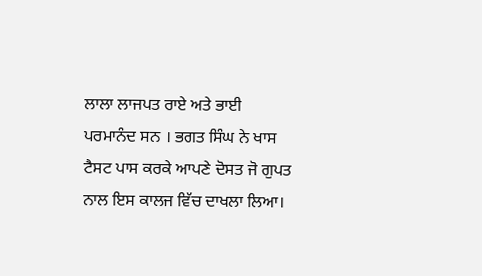ਲਾਲਾ ਲਾਜਪਤ ਰਾਏ ਅਤੇ ਭਾਈ ਪਰਮਾਨੰਦ ਸਨ । ਭਗਤ ਸਿੰਘ ਨੇ ਖਾਸ ਟੈਸਟ ਪਾਸ ਕਰਕੇ ਆਪਣੇ ਦੋਸਤ ਜੋ ਗੁਪਤ ਨਾਲ ਇਸ ਕਾਲਜ ਵਿੱਚ ਦਾਖਲਾ ਲਿਆ।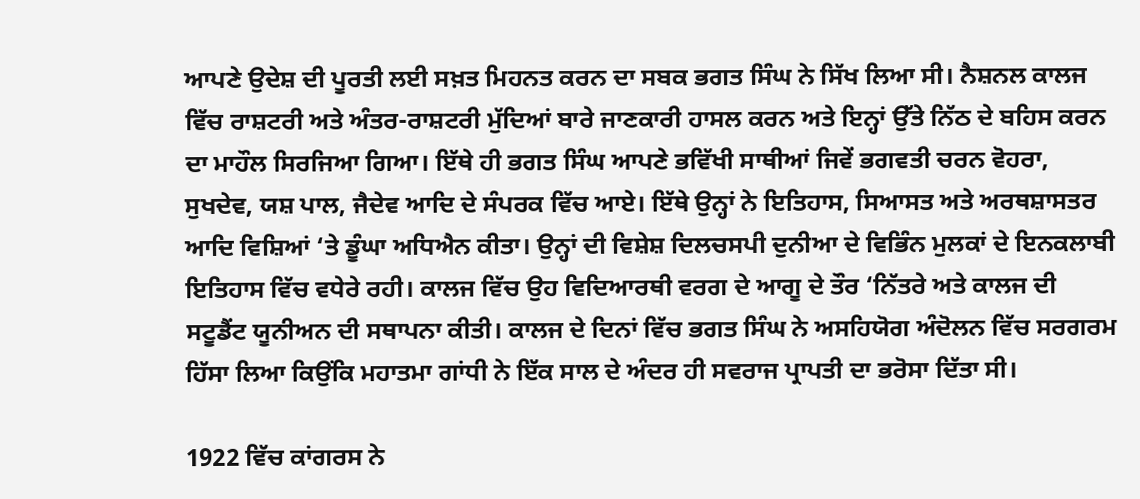ਆਪਣੇ ਉਦੇਸ਼ ਦੀ ਪੂਰਤੀ ਲਈ ਸਖ਼ਤ ਮਿਹਨਤ ਕਰਨ ਦਾ ਸਬਕ ਭਗਤ ਸਿੰਘ ਨੇ ਸਿੱਖ ਲਿਆ ਸੀ। ਨੈਸ਼ਨਲ ਕਾਲਜ ਵਿੱਚ ਰਾਸ਼ਟਰੀ ਅਤੇ ਅੰਤਰ-ਰਾਸ਼ਟਰੀ ਮੁੱਦਿਆਂ ਬਾਰੇ ਜਾਣਕਾਰੀ ਹਾਸਲ ਕਰਨ ਅਤੇ ਇਨ੍ਹਾਂ ਉੱਤੇ ਨਿੱਠ ਦੇ ਬਹਿਸ ਕਰਨ ਦਾ ਮਾਹੌਲ ਸਿਰਜਿਆ ਗਿਆ। ਇੱਥੇ ਹੀ ਭਗਤ ਸਿੰਘ ਆਪਣੇ ਭਵਿੱਖੀ ਸਾਥੀਆਂ ਜਿਵੇਂ ਭਗਵਤੀ ਚਰਨ ਵੋਹਰਾ, ਸੁਖਦੇਵ, ਯਸ਼ ਪਾਲ, ਜੈਦੇਵ ਆਦਿ ਦੇ ਸੰਪਰਕ ਵਿੱਚ ਆਏ। ਇੱਥੇ ਉਨ੍ਹਾਂ ਨੇ ਇਤਿਹਾਸ, ਸਿਆਸਤ ਅਤੇ ਅਰਥਸ਼ਾਸਤਰ ਆਦਿ ਵਿਸ਼ਿਆਂ ‘ਤੇ ਡੂੰਘਾ ਅਧਿਐਨ ਕੀਤਾ। ਉਨ੍ਹਾਂ ਦੀ ਵਿਸ਼ੇਸ਼ ਦਿਲਚਸਪੀ ਦੁਨੀਆ ਦੇ ਵਿਭਿੰਨ ਮੁਲਕਾਂ ਦੇ ਇਨਕਲਾਬੀ ਇਤਿਹਾਸ ਵਿੱਚ ਵਧੇਰੇ ਰਹੀ। ਕਾਲਜ ਵਿੱਚ ਉਹ ਵਿਦਿਆਰਥੀ ਵਰਗ ਦੇ ਆਗੂ ਦੇ ਤੌਰ ‘ਨਿੱਤਰੇ ਅਤੇ ਕਾਲਜ ਦੀ ਸਟੂਡੈਂਟ ਯੂਨੀਅਨ ਦੀ ਸਥਾਪਨਾ ਕੀਤੀ। ਕਾਲਜ ਦੇ ਦਿਨਾਂ ਵਿੱਚ ਭਗਤ ਸਿੰਘ ਨੇ ਅਸਹਿਯੋਗ ਅੰਦੋਲਨ ਵਿੱਚ ਸਰਗਰਮ ਹਿੱਸਾ ਲਿਆ ਕਿਉਂਕਿ ਮਹਾਤਮਾ ਗਾਂਧੀ ਨੇ ਇੱਕ ਸਾਲ ਦੇ ਅੰਦਰ ਹੀ ਸਵਰਾਜ ਪ੍ਰਾਪਤੀ ਦਾ ਭਰੋਸਾ ਦਿੱਤਾ ਸੀ।

1922 ਵਿੱਚ ਕਾਂਗਰਸ ਨੇ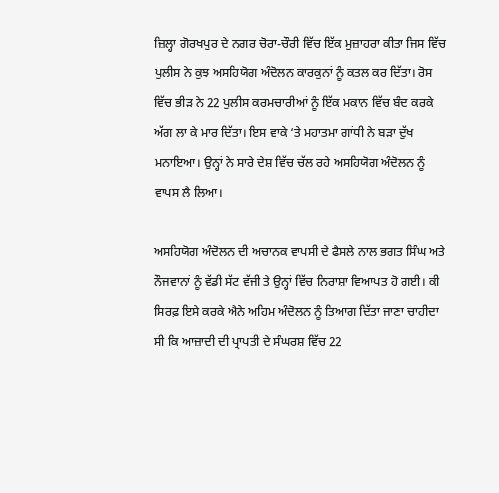ਜ਼ਿਲ੍ਹਾ ਗੋਰਖਪੁਰ ਦੇ ਨਗਰ ਚੋਰਾ-ਚੌਰੀ ਵਿੱਚ ਇੱਕ ਮੁਜ਼ਾਹਰਾ ਕੀਤਾ ਜਿਸ ਵਿੱਚ ਪੁਲੀਸ ਨੇ ਕੁਝ ਅਸਹਿਯੋਗ ਅੰਦੋਲਨ ਕਾਰਕੁਨਾਂ ਨੂੰ ਕਤਲ ਕਰ ਦਿੱਤਾ। ਰੋਸ ਵਿੱਚ ਭੀੜ ਨੇ 22 ਪੁਲੀਸ ਕਰਮਚਾਰੀਆਂ ਨੂੰ ਇੱਕ ਮਕਾਨ ਵਿੱਚ ਬੰਦ ਕਰਕੇ ਅੱਗ ਲਾ ਕੇ ਮਾਰ ਦਿੱਤਾ। ਇਸ ਵਾਕੇ ‘ਤੇ ਮਹਾਤਮਾ ਗਾਂਧੀ ਨੇ ਬੜਾ ਦੁੱਖ ਮਨਾਇਆ। ਉਨ੍ਹਾਂ ਨੇ ਸਾਰੇ ਦੇਸ਼ ਵਿੱਚ ਚੱਲ ਰਹੇ ਅਸਹਿਯੋਗ ਅੰਦੋਲਨ ਨੂੰ ਵਾਪਸ ਲੈ ਲਿਆ।

ਅਸਹਿਯੋਗ ਅੰਦੋਲਨ ਦੀ ਅਚਾਨਕ ਵਾਪਸੀ ਦੇ ਫੈਸਲੇ ਨਾਲ ਭਗਤ ਸਿੰਘ ਅਤੇ ਨੌਜਵਾਨਾਂ ਨੂੰ ਵੱਡੀ ਸੱਟ ਵੱਜੀ ਤੇ ਉਨ੍ਹਾਂ ਵਿੱਚ ਨਿਰਾਸ਼ਾ ਵਿਆਪਤ ਹੋ ਗਈ। ਕੀ ਸਿਰਫ਼ ਇਸੇ ਕਰਕੇ ਐਨੇ ਅਹਿਮ ਅੰਦੋਲਨ ਨੂੰ ਤਿਆਗ ਦਿੱਤਾ ਜਾਣਾ ਚਾਹੀਦਾ ਸੀ ਕਿ ਆਜ਼ਾਦੀ ਦੀ ਪ੍ਰਾਪਤੀ ਦੇ ਸੰਘਰਸ਼ ਵਿੱਚ 22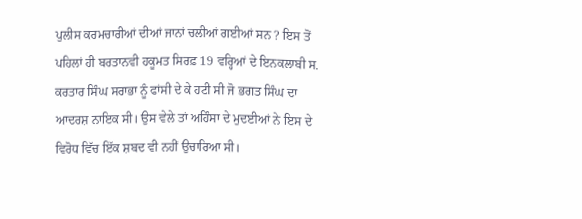ਪੁਲੀਸ ਕਰਮਚਾਰੀਆਂ ਦੀਆਂ ਜਾਨਾਂ ਚਲੀਆਂ ਗਈਆਂ ਸਨ ? ਇਸ ਤੋਂ ਪਹਿਲਾਂ ਹੀ ਬਰਤਾਨਵੀ ਹਕੂਮਤ ਸਿਰਫ਼ 19 ਵਰ੍ਹਿਆਂ ਦੇ ਇਨਕਲਾਬੀ ਸ. ਕਰਤਾਰ ਸਿੰਘ ਸਰਾਭਾ ਨੂੰ ਫਾਂਸੀ ਦੇ ਕੇ ਹਟੀ ਸੀ ਜੋ ਭਗਤ ਸਿੰਘ ਦਾ ਆਦਰਸ਼ ਨਾਇਕ ਸੀ। ਉਸ ਵੇਲੇ ਤਾਂ ਅਹਿੰਸਾ ਦੇ ਮੁਦਈਆਂ ਨੇ ਇਸ ਦੇ ਵਿਰੋਧ ਵਿੱਚ ਇੱਕ ਸ਼ਬਦ ਵੀ ਨਹੀਂ ਉਚਾਰਿਆ ਸੀ।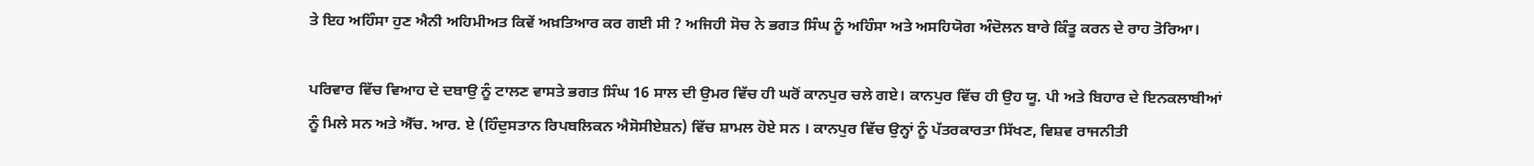ਤੇ ਇਹ ਅਹਿੰਸਾ ਹੁਣ ਐਨੀ ਅਹਿਮੀਅਤ ਕਿਵੇਂ ਅਖ਼ਤਿਆਰ ਕਰ ਗਈ ਸੀ ? ਅਜਿਹੀ ਸੋਚ ਨੇ ਭਗਤ ਸਿੰਘ ਨੂੰ ਅਹਿੰਸਾ ਅਤੇ ਅਸਹਿਯੋਗ ਅੰਦੋਲਨ ਬਾਰੇ ਕਿੰਤੂ ਕਰਨ ਦੇ ਰਾਹ ਤੋਰਿਆ।

ਪਰਿਵਾਰ ਵਿੱਚ ਵਿਆਹ ਦੇ ਦਬਾਉ ਨੂੰ ਟਾਲਣ ਵਾਸਤੇ ਭਗਤ ਸਿੰਘ 16 ਸਾਲ ਦੀ ਉਮਰ ਵਿੱਚ ਹੀ ਘਰੋਂ ਕਾਨਪੁਰ ਚਲੇ ਗਏ। ਕਾਨਪੁਰ ਵਿੱਚ ਹੀ ਉਹ ਯੂ. ਪੀ ਅਤੇ ਬਿਹਾਰ ਦੇ ਇਨਕਲਾਬੀਆਂ ਨੂੰ ਮਿਲੇ ਸਨ ਅਤੇ ਐੱਚ. ਆਰ. ਏ (ਹਿੰਦੁਸਤਾਨ ਰਿਪਬਲਿਕਨ ਐਸੋਸੀਏਸ਼ਨ) ਵਿੱਚ ਸ਼ਾਮਲ ਹੋਏ ਸਨ । ਕਾਨਪੁਰ ਵਿੱਚ ਉਨ੍ਹਾਂ ਨੂੰ ਪੱਤਰਕਾਰਤਾ ਸਿੱਖਣ, ਵਿਸ਼ਵ ਰਾਜਨੀਤੀ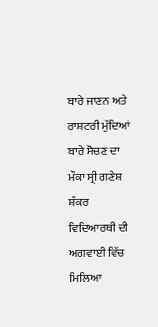ਬਾਰੇ ਜਾਣਨ ਅਤੇ ਰਾਸ਼ਟਰੀ ਮੁੱਦਿਆਂ ਬਾਰੇ ਸੋਚਣ ਦਾ ਮੌਕਾ ਸ੍ਰੀ ਗਣੇਸ਼ ਸ਼ੰਕਰ ਵਿਦਿਆਰਥੀ ਦੀ ਅਗਵਾਈ ਵਿੱਚ ਮਿਲਿਆ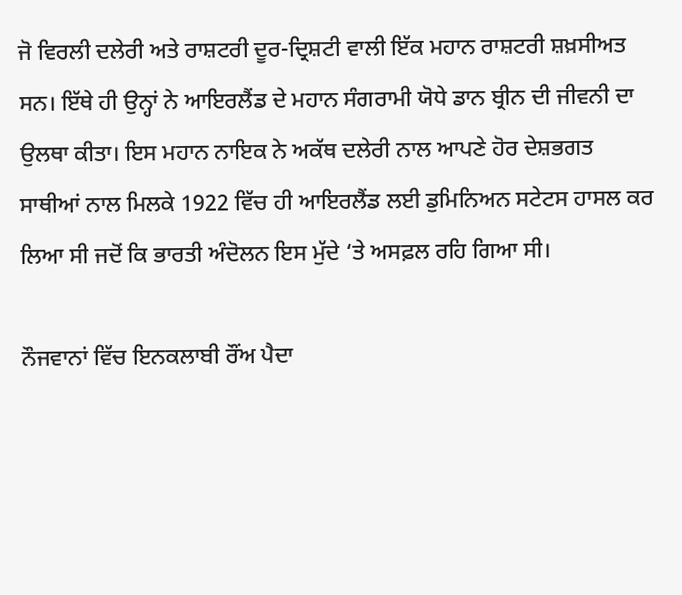ਜੋ ਵਿਰਲੀ ਦਲੇਰੀ ਅਤੇ ਰਾਸ਼ਟਰੀ ਦੂਰ-ਦ੍ਰਿਸ਼ਟੀ ਵਾਲੀ ਇੱਕ ਮਹਾਨ ਰਾਸ਼ਟਰੀ ਸ਼ਖ਼ਸੀਅਤ ਸਨ। ਇੱਥੇ ਹੀ ਉਨ੍ਹਾਂ ਨੇ ਆਇਰਲੈਂਡ ਦੇ ਮਹਾਨ ਸੰਗਰਾਮੀ ਯੋਧੇ ਡਾਨ ਬ੍ਰੀਨ ਦੀ ਜੀਵਨੀ ਦਾ ਉਲਥਾ ਕੀਤਾ। ਇਸ ਮਹਾਨ ਨਾਇਕ ਨੇ ਅਕੱਥ ਦਲੇਰੀ ਨਾਲ ਆਪਣੇ ਹੋਰ ਦੇਸ਼ਭਗਤ ਸਾਥੀਆਂ ਨਾਲ ਮਿਲਕੇ 1922 ਵਿੱਚ ਹੀ ਆਇਰਲੈਂਡ ਲਈ ਡੁਮਿਨਿਅਨ ਸਟੇਟਸ ਹਾਸਲ ਕਰ ਲਿਆ ਸੀ ਜਦੋਂ ਕਿ ਭਾਰਤੀ ਅੰਦੋਲਨ ਇਸ ਮੁੱਦੇ ‘ਤੇ ਅਸਫ਼ਲ ਰਹਿ ਗਿਆ ਸੀ।

ਨੌਜਵਾਨਾਂ ਵਿੱਚ ਇਨਕਲਾਬੀ ਰੌਂਅ ਪੈਦਾ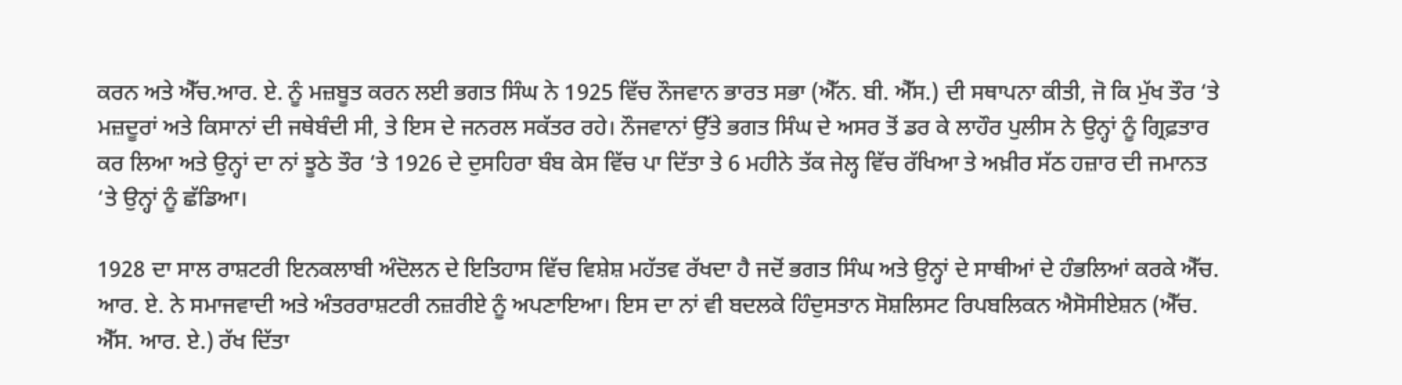ਕਰਨ ਅਤੇ ਐੱਚ.ਆਰ. ਏ. ਨੂੰ ਮਜ਼ਬੂਤ ਕਰਨ ਲਈ ਭਗਤ ਸਿੰਘ ਨੇ 1925 ਵਿੱਚ ਨੌਜਵਾਨ ਭਾਰਤ ਸਭਾ (ਐੱਨ. ਬੀ. ਐੱਸ.) ਦੀ ਸਥਾਪਨਾ ਕੀਤੀ, ਜੋ ਕਿ ਮੁੱਖ ਤੌਰ ‘ਤੇ ਮਜ਼ਦੂਰਾਂ ਅਤੇ ਕਿਸਾਨਾਂ ਦੀ ਜਥੇਬੰਦੀ ਸੀ, ਤੇ ਇਸ ਦੇ ਜਨਰਲ ਸਕੱਤਰ ਰਹੇ। ਨੌਜਵਾਨਾਂ ਉੱਤੇ ਭਗਤ ਸਿੰਘ ਦੇ ਅਸਰ ਤੋਂ ਡਰ ਕੇ ਲਾਹੌਰ ਪੁਲੀਸ ਨੇ ਉਨ੍ਹਾਂ ਨੂੰ ਗ੍ਰਿਫ਼ਤਾਰ ਕਰ ਲਿਆ ਅਤੇ ਉਨ੍ਹਾਂ ਦਾ ਨਾਂ ਝੂਠੇ ਤੌਰ ‘ਤੇ 1926 ਦੇ ਦੁਸਹਿਰਾ ਬੰਬ ਕੇਸ ਵਿੱਚ ਪਾ ਦਿੱਤਾ ਤੇ 6 ਮਹੀਨੇ ਤੱਕ ਜੇਲ੍ਹ ਵਿੱਚ ਰੱਖਿਆ ਤੇ ਅਖ਼ੀਰ ਸੱਠ ਹਜ਼ਾਰ ਦੀ ਜਮਾਨਤ ‘ਤੇ ਉਨ੍ਹਾਂ ਨੂੰ ਛੱਡਿਆ।

1928 ਦਾ ਸਾਲ ਰਾਸ਼ਟਰੀ ਇਨਕਲਾਬੀ ਅੰਦੋਲਨ ਦੇ ਇਤਿਹਾਸ ਵਿੱਚ ਵਿਸ਼ੇਸ਼ ਮਹੱਤਵ ਰੱਖਦਾ ਹੈ ਜਦੋਂ ਭਗਤ ਸਿੰਘ ਅਤੇ ਉਨ੍ਹਾਂ ਦੇ ਸਾਥੀਆਂ ਦੇ ਹੰਭਲਿਆਂ ਕਰਕੇ ਐੱਚ. ਆਰ. ਏ. ਨੇ ਸਮਾਜਵਾਦੀ ਅਤੇ ਅੰਤਰਰਾਸ਼ਟਰੀ ਨਜ਼ਰੀਏ ਨੂੰ ਅਪਣਾਇਆ। ਇਸ ਦਾ ਨਾਂ ਵੀ ਬਦਲਕੇ ਹਿੰਦੁਸਤਾਨ ਸੋਸ਼ਲਿਸਟ ਰਿਪਬਲਿਕਨ ਐਸੋਸੀਏਸ਼ਨ (ਐੱਚ. ਐੱਸ. ਆਰ. ਏ.) ਰੱਖ ਦਿੱਤਾ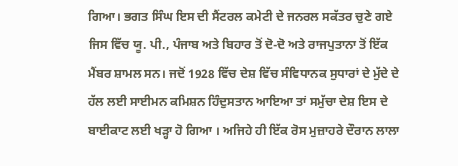ਗਿਆ। ਭਗਤ ਸਿੰਘ ਇਸ ਦੀ ਸੈਂਟਰਲ ਕਮੇਟੀ ਦੇ ਜਨਰਲ ਸਕੱਤਰ ਚੁਣੇ ਗਏ ਜਿਸ ਵਿੱਚ ਯੂ. ਪੀ., ਪੰਜਾਬ ਅਤੇ ਬਿਹਾਰ ਤੋਂ ਦੋ-ਦੋ ਅਤੇ ਰਾਜਪੁਤਾਨਾ ਤੋਂ ਇੱਕ ਮੈਂਬਰ ਸ਼ਾਮਲ ਸਨ। ਜਦੋਂ 1928 ਵਿੱਚ ਦੇਸ਼ ਵਿੱਚ ਸੰਵਿਧਾਨਕ ਸੁਧਾਰਾਂ ਦੇ ਮੁੱਦੇ ਦੇ ਹੱਲ ਲਈ ਸਾਈਮਨ ਕਮਿਸ਼ਨ ਹਿੰਦੁਸਤਾਨ ਆਇਆ ਤਾਂ ਸਮੁੱਚਾ ਦੇਸ਼ ਇਸ ਦੇ ਬਾਈਕਾਟ ਲਈ ਖੜ੍ਹਾ ਹੋ ਗਿਆ । ਅਜਿਹੇ ਹੀ ਇੱਕ ਰੋਸ ਮੁਜ਼ਾਹਰੇ ਦੌਰਾਨ ਲਾਲਾ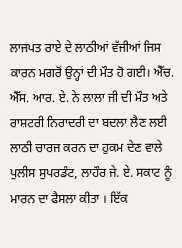ਲਾਜਪਤ ਰਾਏ ਦੇ ਲਾਠੀਆਂ ਵੱਜੀਆਂ ਜਿਸ ਕਾਰਨ ਮਗਰੋਂ ਉਨ੍ਹਾਂ ਦੀ ਮੌਤ ਹੋ ਗਈ। ਐੱਚ. ਐੱਸ. ਆਰ. ਏ. ਨੇ ਲਾਲਾ ਜੀ ਦੀ ਮੌਤ ਅਤੇ ਰਾਸ਼ਟਰੀ ਨਿਰਾਦਰੀ ਦਾ ਬਦਲਾ ਲੈਣ ਲਈ ਲਾਠੀ ਚਾਰਜ ਕਰਨ ਦਾ ਹੁਕਮ ਦੇਣ ਵਾਲੇ ਪੁਲੀਸ ਸੁਪਰਡੰਟ, ਲਾਹੌਰ ਜੇ. ਏ. ਸਕਾਟ ਨੂੰ ਮਾਰਨ ਦਾ ਫੈਸਲਾ ਕੀਤਾ । ਇੱਕ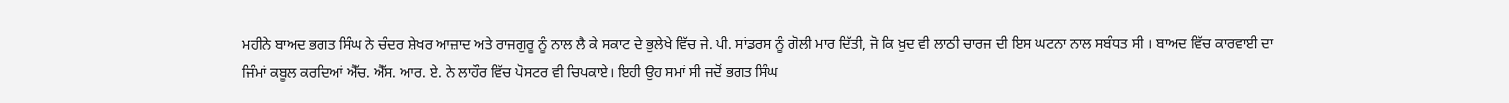ਮਹੀਨੇ ਬਾਅਦ ਭਗਤ ਸਿੰਘ ਨੇ ਚੰਦਰ ਸ਼ੇਖਰ ਆਜ਼ਾਦ ਅਤੇ ਰਾਜਗੁਰੂ ਨੂੰ ਨਾਲ ਲੈ ਕੇ ਸਕਾਟ ਦੇ ਭੁਲੇਖੇ ਵਿੱਚ ਜੇ. ਪੀ. ਸਾਂਡਰਸ ਨੂੰ ਗੋਲੀ ਮਾਰ ਦਿੱਤੀ, ਜੋ ਕਿ ਖ਼ੁਦ ਵੀ ਲਾਠੀ ਚਾਰਜ ਦੀ ਇਸ ਘਟਨਾ ਨਾਲ ਸਬੰਧਤ ਸੀ । ਬਾਅਦ ਵਿੱਚ ਕਾਰਵਾਈ ਦਾ ਜਿੰਮਾਂ ਕਬੂਲ ਕਰਦਿਆਂ ਐੱਚ. ਐੱਸ. ਆਰ. ਏ. ਨੇ ਲਾਹੌਰ ਵਿੱਚ ਪੋਸਟਰ ਵੀ ਚਿਪਕਾਏ। ਇਹੀ ਉਹ ਸਮਾਂ ਸੀ ਜਦੋਂ ਭਗਤ ਸਿੰਘ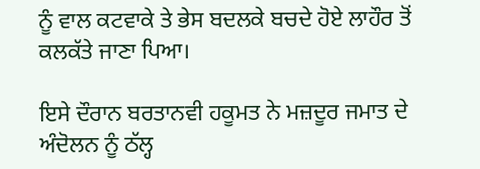ਨੂੰ ਵਾਲ ਕਟਵਾਕੇ ਤੇ ਭੇਸ ਬਦਲਕੇ ਬਚਦੇ ਹੋਏ ਲਾਹੌਰ ਤੋਂ ਕਲਕੱਤੇ ਜਾਣਾ ਪਿਆ।

ਇਸੇ ਦੌਰਾਨ ਬਰਤਾਨਵੀ ਹਕੂਮਤ ਨੇ ਮਜ਼ਦੂਰ ਜਮਾਤ ਦੇ ਅੰਦੋਲਨ ਨੂੰ ਠੱਲ੍ਹ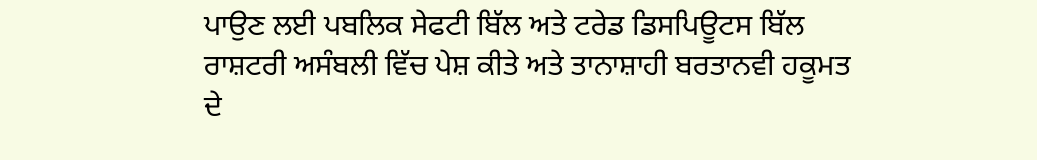ਪਾਉਣ ਲਈ ਪਬਲਿਕ ਸੇਫਟੀ ਬਿੱਲ ਅਤੇ ਟਰੇਡ ਡਿਸਪਿਊਟਸ ਬਿੱਲ ਰਾਸ਼ਟਰੀ ਅਸੰਬਲੀ ਵਿੱਚ ਪੇਸ਼ ਕੀਤੇ ਅਤੇ ਤਾਨਾਸ਼ਾਹੀ ਬਰਤਾਨਵੀ ਹਕੂਮਤ ਦੇ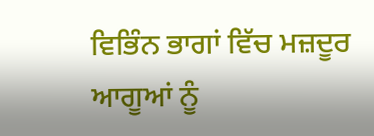ਵਿਭਿੰਨ ਭਾਗਾਂ ਵਿੱਚ ਮਜ਼ਦੂਰ ਆਗੂਆਂ ਨੂੰ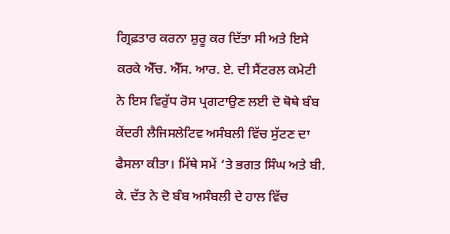ਗ੍ਰਿਫ਼ਤਾਰ ਕਰਨਾ ਸ਼ੁਰੂ ਕਰ ਦਿੱਤਾ ਸੀ ਅਤੇ ਇਸੇ ਕਰਕੇ ਐੱਚ. ਐੱਸ. ਆਰ. ਏ. ਦੀ ਸੈਂਟਰਲ ਕਮੇਟੀ ਨੇ ਇਸ ਵਿਰੁੱਧ ਰੋਸ ਪ੍ਰਗਟਾਉਣ ਲਈ ਦੋ ਥੋਥੇ ਬੰਬ ਕੇਂਦਰੀ ਲੈਜਿਸਲੇਟਿਵ ਅਸੰਬਲੀ ਵਿੱਚ ਸੁੱਟਣ ਦਾ ਫੈਸਲਾ ਕੀਤਾ। ਮਿੱਥੇ ਸਮੇਂ ‘ਤੇ ਭਗਤ ਸਿੰਘ ਅਤੇ ਬੀ. ਕੇ. ਦੱਤ ਨੇ ਦੋ ਬੰਬ ਅਸੰਬਲੀ ਦੇ ਹਾਲ ਵਿੱਚ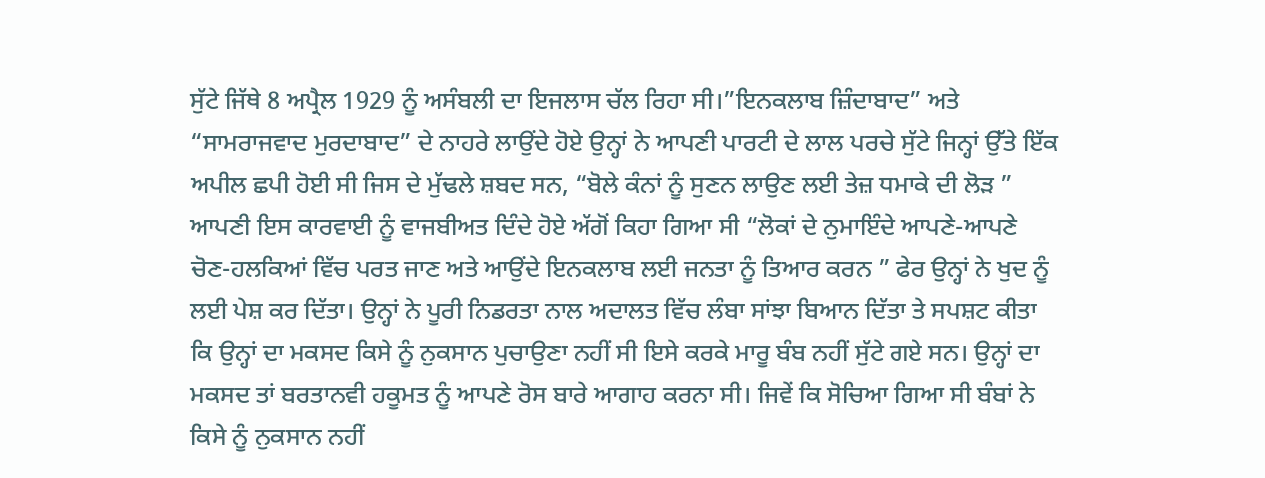ਸੁੱਟੇ ਜਿੱਥੇ 8 ਅਪ੍ਰੈਲ 1929 ਨੂੰ ਅਸੰਬਲੀ ਦਾ ਇਜਲਾਸ ਚੱਲ ਰਿਹਾ ਸੀ।”ਇਨਕਲਾਬ ਜ਼ਿੰਦਾਬਾਦ” ਅਤੇ “ਸਾਮਰਾਜਵਾਦ ਮੁਰਦਾਬਾਦ” ਦੇ ਨਾਹਰੇ ਲਾਉਂਦੇ ਹੋਏ ਉਨ੍ਹਾਂ ਨੇ ਆਪਣੀ ਪਾਰਟੀ ਦੇ ਲਾਲ ਪਰਚੇ ਸੁੱਟੇ ਜਿਨ੍ਹਾਂ ਉੱਤੇ ਇੱਕ ਅਪੀਲ ਛਪੀ ਹੋਈ ਸੀ ਜਿਸ ਦੇ ਮੁੱਢਲੇ ਸ਼ਬਦ ਸਨ, “ਬੋਲੇ ਕੰਨਾਂ ਨੂੰ ਸੁਣਨ ਲਾਉਣ ਲਈ ਤੇਜ਼ ਧਮਾਕੇ ਦੀ ਲੋੜ ” ਆਪਣੀ ਇਸ ਕਾਰਵਾਈ ਨੂੰ ਵਾਜਬੀਅਤ ਦਿੰਦੇ ਹੋਏ ਅੱਗੋਂ ਕਿਹਾ ਗਿਆ ਸੀ “ਲੋਕਾਂ ਦੇ ਨੁਮਾਇੰਦੇ ਆਪਣੇ-ਆਪਣੇ ਚੋਣ-ਹਲਕਿਆਂ ਵਿੱਚ ਪਰਤ ਜਾਣ ਅਤੇ ਆਉਂਦੇ ਇਨਕਲਾਬ ਲਈ ਜਨਤਾ ਨੂੰ ਤਿਆਰ ਕਰਨ ” ਫੇਰ ਉਨ੍ਹਾਂ ਨੇ ਖੁਦ ਨੂੰ ਲਈ ਪੇਸ਼ ਕਰ ਦਿੱਤਾ। ਉਨ੍ਹਾਂ ਨੇ ਪੂਰੀ ਨਿਡਰਤਾ ਨਾਲ ਅਦਾਲਤ ਵਿੱਚ ਲੰਬਾ ਸਾਂਝਾ ਬਿਆਨ ਦਿੱਤਾ ਤੇ ਸਪਸ਼ਟ ਕੀਤਾ ਕਿ ਉਨ੍ਹਾਂ ਦਾ ਮਕਸਦ ਕਿਸੇ ਨੂੰ ਨੁਕਸਾਨ ਪੁਚਾਉਣਾ ਨਹੀਂ ਸੀ ਇਸੇ ਕਰਕੇ ਮਾਰੂ ਬੰਬ ਨਹੀਂ ਸੁੱਟੇ ਗਏ ਸਨ। ਉਨ੍ਹਾਂ ਦਾ ਮਕਸਦ ਤਾਂ ਬਰਤਾਨਵੀ ਹਕੂਮਤ ਨੂੰ ਆਪਣੇ ਰੋਸ ਬਾਰੇ ਆਗਾਹ ਕਰਨਾ ਸੀ। ਜਿਵੇਂ ਕਿ ਸੋਚਿਆ ਗਿਆ ਸੀ ਬੰਬਾਂ ਨੇ ਕਿਸੇ ਨੂੰ ਨੁਕਸਾਨ ਨਹੀਂ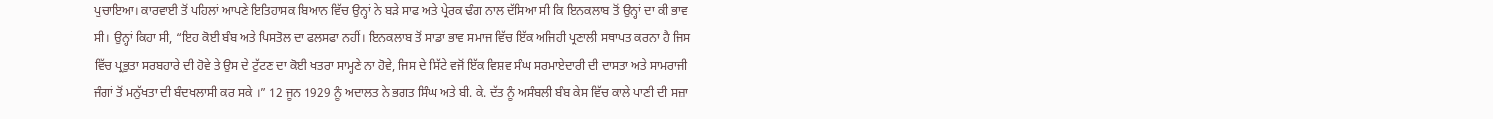ਪੁਚਾਇਆ। ਕਾਰਵਾਈ ਤੋਂ ਪਹਿਲਾਂ ਆਪਣੇ ਇਤਿਹਾਸਕ ਬਿਆਨ ਵਿੱਚ ਉਨ੍ਹਾਂ ਨੇ ਬੜੇ ਸਾਫ ਅਤੇ ਪ੍ਰੇਰਕ ਢੰਗ ਨਾਲ ਦੱਸਿਆ ਸੀ ਕਿ ਇਨਕਲਾਬ ਤੋਂ ਉਨ੍ਹਾਂ ਦਾ ਕੀ ਭਾਵ ਸੀ। ਉਨ੍ਹਾਂ ਕਿਹਾ ਸੀ, “ਇਹ ਕੋਈ ਬੰਬ ਅਤੇ ਪਿਸਤੋਲ ਦਾ ਫਲਸਫਾ ਨਹੀਂ। ਇਨਕਲਾਬ ਤੋਂ ਸਾਡਾ ਭਾਵ ਸਮਾਜ ਵਿੱਚ ਇੱਕ ਅਜਿਹੀ ਪ੍ਰਣਾਲੀ ਸਥਾਪਤ ਕਰਨਾ ਹੈ ਜਿਸ ਵਿੱਚ ਪ੍ਰਭੁਤਾ ਸਰਬਹਾਰੇ ਦੀ ਹੋਵੇ ਤੇ ਉਸ ਦੇ ਟੁੱਟਣ ਦਾ ਕੋਈ ਖਤਰਾ ਸਾਮ੍ਹਣੇ ਨਾ ਹੋਵੇ, ਜਿਸ ਦੇ ਸਿੱਟੇ ਵਜੋਂ ਇੱਕ ਵਿਸ਼ਵ ਸੰਘ ਸਰਮਾਏਦਾਰੀ ਦੀ ਦਾਸਤਾ ਅਤੇ ਸਾਮਰਾਜੀ ਜੰਗਾਂ ਤੋਂ ਮਨੁੱਖਤਾ ਦੀ ਬੰਦਖਲਾਸੀ ਕਰ ਸਕੇ ।” 12 ਜੂਨ 1929 ਨੂੰ ਅਦਾਲਤ ਨੇ ਭਗਤ ਸਿੰਘ ਅਤੇ ਬੀ. ਕੇ. ਦੱਤ ਨੂੰ ਅਸੰਬਲੀ ਬੰਬ ਕੇਸ ਵਿੱਚ ਕਾਲੇ ਪਾਣੀ ਦੀ ਸਜ਼ਾ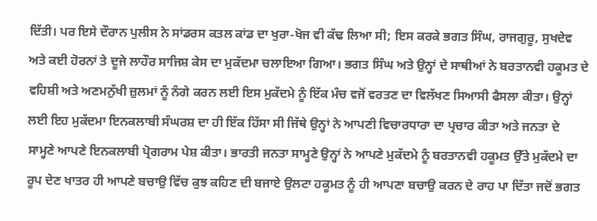ਦਿੱਤੀ। ਪਰ ਇਸੇ ਦੌਰਾਨ ਪੁਲੀਸ ਨੇ ਸਾਂਡਰਸ ਕਤਲ ਕਾਂਡ ਦਾ ਖੁਰਾ-ਖੋਜ ਵੀ ਕੱਢ ਲਿਆ ਸੀ; ਇਸ ਕਰਕੇ ਭਗਤ ਸਿੰਘ, ਰਾਜਗੁਰੂ, ਸੁਖਦੇਵ ਅਤੇ ਕਈ ਹੋਰਨਾਂ ਤੇ ਦੂਜੇ ਲਾਹੌਰ ਸਾਜਿਸ਼ ਕੇਸ ਦਾ ਮੁਕੱਦਮਾ ਚਲਾਇਆ ਗਿਆ। ਭਗਤ ਸਿੰਘ ਅਤੇ ਉਨ੍ਹਾਂ ਦੇ ਸਾਥੀਆਂ ਨੇ ਬਰਤਾਨਵੀ ਹਕੂਮਤ ਦੇ ਵਹਿਸ਼ੀ ਅਤੇ ਅਣਮਨੁੱਖੀ ਜ਼ੁਲਮਾਂ ਨੂੰ ਨੰਗੇ ਕਰਨ ਲਈ ਇਸ ਮੁਕੱਦਮੇ ਨੂੰ ਇੱਕ ਮੰਚ ਵਜੋਂ ਵਰਤਣ ਦਾ ਵਿਲੱਖਣ ਸਿਆਸੀ ਫੈਸਲਾ ਕੀਤਾ। ਉਨ੍ਹਾਂ ਲਈ ਇਹ ਮੁਕੱਦਮਾ ਇਨਕਲਾਬੀ ਸੰਘਰਸ਼ ਦਾ ਹੀ ਇੱਕ ਹਿੱਸਾ ਸੀ ਜਿੱਥੇ ਉਨ੍ਹਾਂ ਨੇ ਆਪਣੀ ਵਿਚਾਰਧਾਰਾ ਦਾ ਪ੍ਰਚਾਰ ਕੀਤਾ ਅਤੇ ਜਨਤਾ ਦੇ ਸਾਮ੍ਹਣੇ ਆਪਣੇ ਇਨਕਲਾਬੀ ਪ੍ਰੋਗਰਾਮ ਪੇਸ਼ ਕੀਤਾ। ਭਾਰਤੀ ਜਨਤਾ ਸਾਮ੍ਹਣੇ ਉਨ੍ਹਾਂ ਨੇ ਆਪਣੇ ਮੁਕੱਦਮੇ ਨੂੰ ਬਰਤਾਨਵੀ ਹਕੂਮਤ ਉੱਤੇ ਮੁਕੱਦਮੇ ਦਾ ਰੂਪ ਦੇਣ ਖਾਤਰ ਹੀ ਆਪਣੇ ਬਚਾਉ ਵਿੱਚ ਕੁਝ ਕਹਿਣ ਦੀ ਬਜਾਏ ਉਲਟਾ ਹਕੂਮਤ ਨੂੰ ਹੀ ਆਪਣਾ ਬਚਾਉ ਕਰਨ ਦੇ ਰਾਹ ਪਾ ਦਿੱਤਾ ਜਦੋਂ ਭਗਤ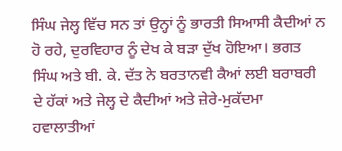ਸਿੰਘ ਜੇਲ੍ਹ ਵਿੱਚ ਸਨ ਤਾਂ ਉਨ੍ਹਾਂ ਨੂੰ ਭਾਰਤੀ ਸਿਆਸੀ ਕੈਦੀਆਂ ਨ ਹੋ ਰਹੇ, ਦੁਰਵਿਹਾਰ ਨੂੰ ਦੇਖ ਕੇ ਬੜਾ ਦੁੱਖ ਹੋਇਆ। ਭਗਤ ਸਿੰਘ ਅਤੇ ਬੀ. ਕੇ. ਦੱਤ ਨੇ ਬਰਤਾਨਵੀ ਕੈਆਂ ਲਈ ਬਰਾਬਰੀ ਦੇ ਹੱਕਾਂ ਅਤੇ ਜੇਲ੍ਹ ਦੇ ਕੈਦੀਆਂ ਅਤੇ ਜ਼ੇਰੇ-ਮੁਕੱਦਮਾ ਹਵਾਲਾਤੀਆਂ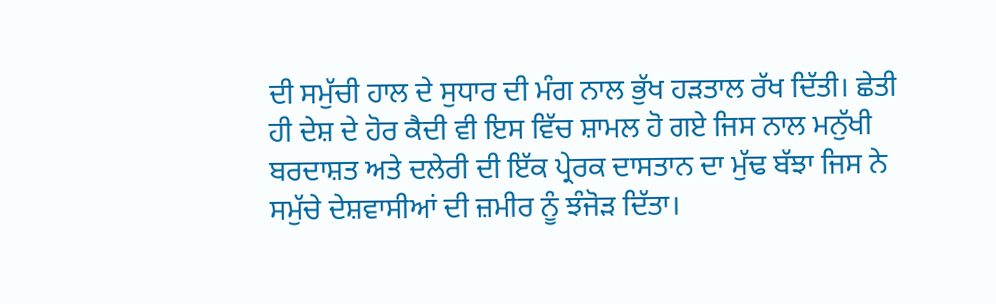ਦੀ ਸਮੁੱਚੀ ਹਾਲ ਦੇ ਸੁਧਾਰ ਦੀ ਮੰਗ ਨਾਲ ਭੁੱਖ ਹੜਤਾਲ ਰੱਖ ਦਿੱਤੀ। ਛੇਤੀ ਹੀ ਦੇਸ਼ ਦੇ ਹੋਰ ਕੈਦੀ ਵੀ ਇਸ ਵਿੱਚ ਸ਼ਾਮਲ ਹੋ ਗਏ ਜਿਸ ਨਾਲ ਮਨੁੱਖੀ ਬਰਦਾਸ਼ਤ ਅਤੇ ਦਲੇਰੀ ਦੀ ਇੱਕ ਪ੍ਰੇਰਕ ਦਾਸਤਾਨ ਦਾ ਮੁੱਢ ਬੱਝਾ ਜਿਸ ਨੇ ਸਮੁੱਚੇ ਦੇਸ਼ਵਾਸੀਆਂ ਦੀ ਜ਼ਮੀਰ ਨੂੰ ਝੰਜੋੜ ਦਿੱਤਾ।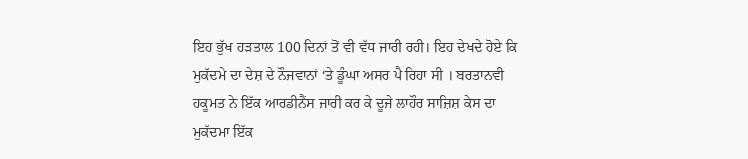ਇਹ ਭੁੱਖ ਹੜਤਾਲ 100 ਦਿਨਾਂ ਤੋਂ ਵੀ ਵੱਧ ਜਾਰੀ ਰਹੀ। ਇਹ ਦੇਖਦੇ ਹੋਏ ਕਿ ਮੁਕੱਦਮੇ ਦਾ ਦੇਸ਼ ਦੇ ਨੌਜਵਾਨਾਂ ‘ਤੇ ਡੂੰਘਾ ਅਸਰ ਪੈ ਰਿਹਾ ਸੀ । ਬਰਤਾਨਵੀ ਹਕੂਮਤ ਨੇ ਇੱਕ ਆਰਡੀਨੈਂਸ ਜਾਰੀ ਕਰ ਕੇ ਦੂਜੇ ਲਾਹੌਰ ਸਾਜ਼ਿਸ਼ ਕੇਸ ਦਾ ਮੁਕੱਦਮਾ ਇੱਕ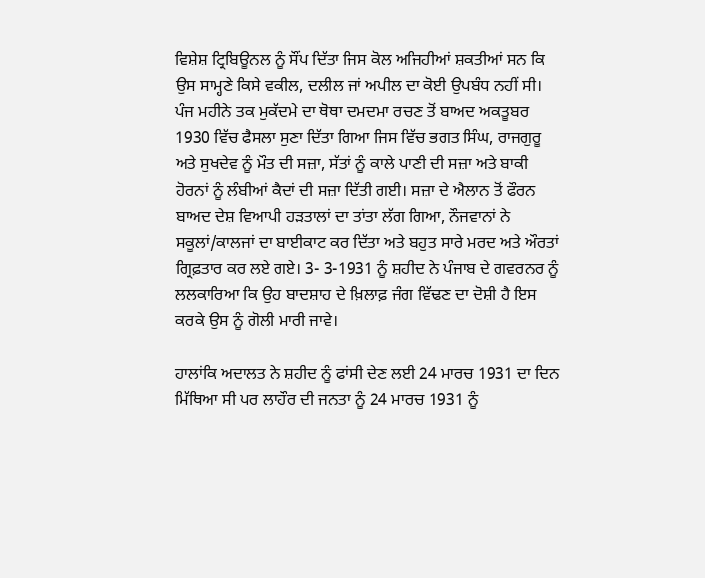ਵਿਸ਼ੇਸ਼ ਟ੍ਰਿਬਿਊਨਲ ਨੂੰ ਸੌਂਪ ਦਿੱਤਾ ਜਿਸ ਕੋਲ ਅਜਿਹੀਆਂ ਸ਼ਕਤੀਆਂ ਸਨ ਕਿ ਉਸ ਸਾਮ੍ਹਣੇ ਕਿਸੇ ਵਕੀਲ, ਦਲੀਲ ਜਾਂ ਅਪੀਲ ਦਾ ਕੋਈ ਉਪਬੰਧ ਨਹੀਂ ਸੀ। ਪੰਜ ਮਹੀਨੇ ਤਕ ਮੁਕੱਦਮੇ ਦਾ ਥੋਥਾ ਦਮਦਮਾ ਰਚਣ ਤੋਂ ਬਾਅਦ ਅਕਤੂਬਰ 1930 ਵਿੱਚ ਫੈਸਲਾ ਸੁਣਾ ਦਿੱਤਾ ਗਿਆ ਜਿਸ ਵਿੱਚ ਭਗਤ ਸਿੰਘ, ਰਾਜਗੁਰੂ ਅਤੇ ਸੁਖਦੇਵ ਨੂੰ ਮੌਤ ਦੀ ਸਜ਼ਾ, ਸੱਤਾਂ ਨੂੰ ਕਾਲੇ ਪਾਣੀ ਦੀ ਸਜ਼ਾ ਅਤੇ ਬਾਕੀ ਹੋਰਨਾਂ ਨੂੰ ਲੰਬੀਆਂ ਕੈਦਾਂ ਦੀ ਸਜ਼ਾ ਦਿੱਤੀ ਗਈ। ਸਜ਼ਾ ਦੇ ਐਲਾਨ ਤੋਂ ਫੌਰਨ ਬਾਅਦ ਦੇਸ਼ ਵਿਆਪੀ ਹੜਤਾਲਾਂ ਦਾ ਤਾਂਤਾ ਲੱਗ ਗਿਆ, ਨੌਜਵਾਨਾਂ ਨੇ ਸਕੂਲਾਂ/ਕਾਲਜਾਂ ਦਾ ਬਾਈਕਾਟ ਕਰ ਦਿੱਤਾ ਅਤੇ ਬਹੁਤ ਸਾਰੇ ਮਰਦ ਅਤੇ ਔਰਤਾਂ ਗ੍ਰਿਫ਼ਤਾਰ ਕਰ ਲਏ ਗਏ। 3- 3-1931 ਨੂੰ ਸ਼ਹੀਦ ਨੇ ਪੰਜਾਬ ਦੇ ਗਵਰਨਰ ਨੂੰ ਲਲਕਾਰਿਆ ਕਿ ਉਹ ਬਾਦਸ਼ਾਹ ਦੇ ਖ਼ਿਲਾਫ਼ ਜੰਗ ਵਿੱਢਣ ਦਾ ਦੋਸ਼ੀ ਹੈ ਇਸ ਕਰਕੇ ਉਸ ਨੂੰ ਗੋਲੀ ਮਾਰੀ ਜਾਵੇ।

ਹਾਲਾਂਕਿ ਅਦਾਲਤ ਨੇ ਸ਼ਹੀਦ ਨੂੰ ਫਾਂਸੀ ਦੇਣ ਲਈ 24 ਮਾਰਚ 1931 ਦਾ ਦਿਨ ਮਿੱਥਿਆ ਸੀ ਪਰ ਲਾਹੌਰ ਦੀ ਜਨਤਾ ਨੂੰ 24 ਮਾਰਚ 1931 ਨੂੰ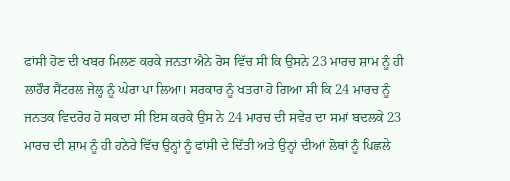ਫਾਂਸੀ ਹੋਣ ਦੀ ਖਬਰ ਮਿਲਣ ਕਰਕੇ ਜਨਤਾ ਐਨੇ ਰੋਸ ਵਿੱਚ ਸੀ ਕਿ ਉਸਨੇ 23 ਮਾਰਚ ਸ਼ਾਮ ਨੂੰ ਹੀ ਲਾਹੌਰ ਸੈਂਟਰਲ ਜੇਲ੍ਹ ਨੂੰ ਘੇਰਾ ਪਾ ਲਿਆ। ਸਰਕਾਰ ਨੂੰ ਖਤਰਾ ਹੋ ਗਿਆ ਸੀ ਕਿ 24 ਮਾਰਚ ਨੂੰ ਜਨਤਕ ਵਿਦਰੋਹ ਹੋ ਸਕਦਾ ਸੀ ਇਸ ਕਰਕੇ ਉਸ ਨੇ 24 ਮਾਰਚ ਦੀ ਸਵੇਰ ਦਾ ਸਮਾਂ ਬਦਲਕੇ 23 ਮਾਰਚ ਦੀ ਸ਼ਾਮ ਨੂੰ ਹੀ ਹਨੇਰੇ ਵਿੱਚ ਉਨ੍ਹਾਂ ਨੂੰ ਫਾਂਸੀ ਦੇ ਦਿੱਤੀ ਅਤੇ ਉਨ੍ਹਾਂ ਦੀਆਂ ਲੋਥਾਂ ਨੂੰ ਪਿਛਲੇ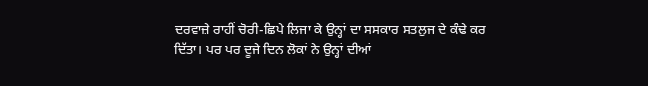ਦਰਵਾਜ਼ੇ ਰਾਹੀਂ ਚੋਰੀ-ਛਿਪੇ ਲਿਜਾ ਕੇ ਉਨ੍ਹਾਂ ਦਾ ਸਸਕਾਰ ਸਤਲੁਜ ਦੇ ਕੰਢੇ ਕਰ ਦਿੱਤਾ। ਪਰ ਪਰ ਦੂਜੇ ਦਿਨ ਲੋਕਾਂ ਨੇ ਉਨ੍ਹਾਂ ਦੀਆਂ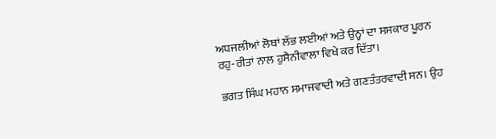ਅਧਜਲੀਆਂ ਲੋਥਾਂ ਲੱਭ ਲਈਆਂ ਅਤੇ ਉਨ੍ਹਾਂ ਦਾ ਸਸਕਾਰ ਪੂਰਨ ਰਹੁ-ਰੀਤਾਂ ਨਾਲ ਹੁਸੈਨੀਵਾਲਾ ਵਿਖੇ ਕਰ ਦਿੱਤਾ।

ਭਗਤ ਸਿੰਘ ਮਹਾਨ ਸਮਾਜਵਾਦੀ ਅਤੇ ਗਣਤੰਤਰਵਾਦੀ ਸਨ। ਉਹ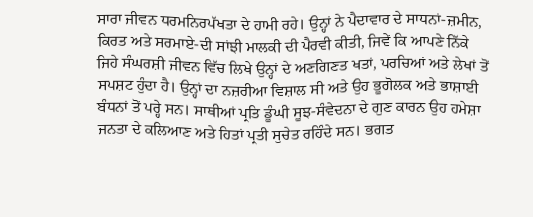ਸਾਰਾ ਜੀਵਨ ਧਰਮਨਿਰਪੱਖਤਾ ਦੇ ਹਾਮੀ ਰਹੇ। ਉਨ੍ਹਾਂ ਨੇ ਪੈਦਾਵਾਰ ਦੇ ਸਾਧਨਾਂ-ਜ਼ਮੀਨ, ਕਿਰਤ ਅਤੇ ਸਰਮਾਏ-ਦੀ ਸਾਂਝੀ ਮਾਲਕੀ ਦੀ ਪੈਰਵੀ ਕੀਤੀ, ਜਿਵੇਂ ਕਿ ਆਪਣੇ ਨਿੱਕੇ ਜਿਹੇ ਸੰਘਰਸ਼ੀ ਜੀਵਨ ਵਿੱਚ ਲਿਖੇ ਉਨ੍ਹਾਂ ਦੇ ਅਣਗਿਣਤ ਖਤਾਂ, ਪਰਚਿਆਂ ਅਤੇ ਲੇਖਾਂ ਤੋਂ ਸਪਸ਼ਟ ਹੁੰਦਾ ਹੈ। ਉਨ੍ਹਾਂ ਦਾ ਨਜ਼ਰੀਆ ਵਿਸ਼ਾਲ ਸੀ ਅਤੇ ਉਹ ਭੂਗੋਲਕ ਅਤੇ ਭਾਸ਼ਾਈ ਬੰਧਨਾਂ ਤੋਂ ਪਰ੍ਹੇ ਸਨ। ਸਾਥੀਆਂ ਪ੍ਰਤਿ ਡੂੰਘੀ ਸੂਝ-ਸੰਵੇਦਨਾ ਦੇ ਗੁਣ ਕਾਰਨ ਉਹ ਹਮੇਸ਼ਾ ਜਨਤਾ ਦੇ ਕਲਿਆਣ ਅਤੇ ਹਿਤਾਂ ਪ੍ਰਤੀ ਸੁਚੇਤ ਰਹਿੰਦੇ ਸਨ। ਭਗਤ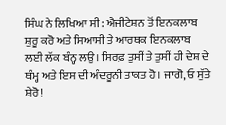ਸਿੰਘ ਨੇ ਲਿਖਿਆ ਸੀ: ਐਜੀਟੇਸ਼ਨ ਤੋਂ ਇਨਕਲਾਬ ਸ਼ੁਰੂ ਕਰੋ ਅਤੇ ਸਿਆਸੀ ਤੇ ਆਰਥਕ ਇਨਕਲਾਬ ਲਈ ਲੱਕ ਬੰਨ੍ਹ ਲਉ। ਸਿਰਫ਼ ਤੁਸੀਂ ਤੇ ਤੁਸੀਂ ਹੀ ਦੇਸ਼ ਦੇ ਥੰਮ੍ਹ ਅਤੇ ਇਸ ਦੀ ਅੰਦਰੂਨੀ ਤਾਕਤ ਹੋ। ਜਾਗੋ, ਓ ਸੁੱਤੇ ਸ਼ੇਰੋ!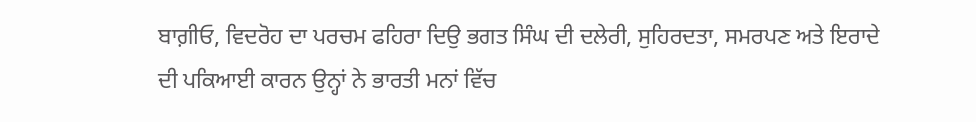ਬਾਗ਼ੀਓ, ਵਿਦਰੋਹ ਦਾ ਪਰਚਮ ਫਹਿਰਾ ਦਿਉ ਭਗਤ ਸਿੰਘ ਦੀ ਦਲੇਰੀ, ਸੁਹਿਰਦਤਾ, ਸਮਰਪਣ ਅਤੇ ਇਰਾਦੇ ਦੀ ਪਕਿਆਈ ਕਾਰਨ ਉਨ੍ਹਾਂ ਨੇ ਭਾਰਤੀ ਮਨਾਂ ਵਿੱਚ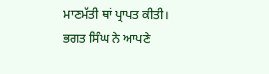ਮਾਣਮੱਤੀ ਥਾਂ ਪ੍ਰਾਪਤ ਕੀਤੀ। ਭਗਤ ਸਿੰਘ ਨੇ ਆਪਣੇ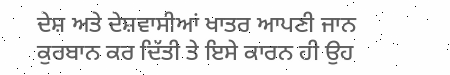ਦੇਸ਼ ਅਤੇ ਦੇਸ਼ਵਾਸੀਆਂ ਖਾਤਰ ਆਪਣੀ ਜਾਨ ਕੁਰਬਾਨ ਕਰ ਦਿੱਤੀ ਤੇ ਇਸੇ ਕਾਰਨ ਹੀ ਉਹ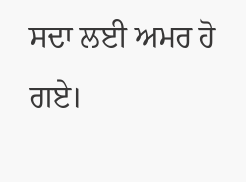ਸਦਾ ਲਈ ਅਮਰ ਹੋ ਗਏ।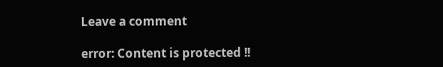Leave a comment

error: Content is protected !!